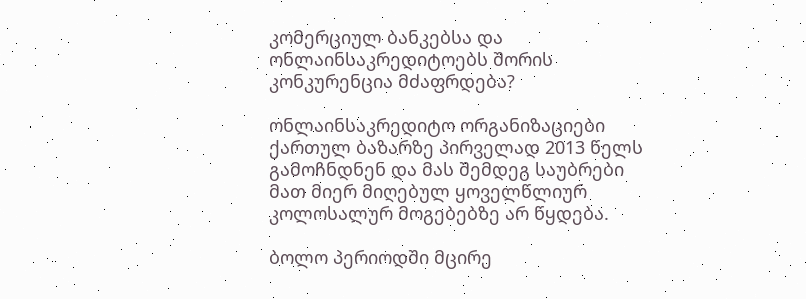კომერციულ ბანკებსა და ონლაინსაკრედიტოებს შორის კონკურენცია მძაფრდება?

ონლაინსაკრედიტო ორგანიზაციები ქართულ ბაზარზე პირველად 2013 წელს გამოჩნდნენ და მას შემდეგ საუბრები მათ მიერ მიღებულ ყოველწლიურ კოლოსალურ მოგებებზე არ წყდება.

ბოლო პერიოდში მცირე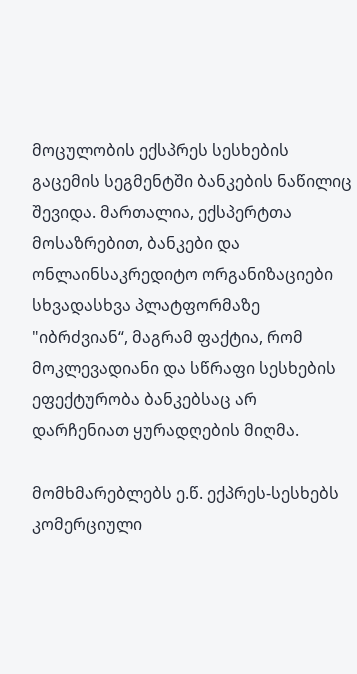მოცულობის ექსპრეს სესხების გაცემის სეგმენტში ბანკების ნაწილიც შევიდა. მართალია, ექსპერტთა მოსაზრებით, ბანკები და ონლაინსაკრედიტო ორგანიზაციები სხვადასხვა პლატფორმაზე "იბრძვიან“, მაგრამ ფაქტია, რომ მოკლევადიანი და სწრაფი სესხების ეფექტურობა ბანკებსაც არ დარჩენიათ ყურადღების მიღმა.

მომხმარებლებს ე.წ. ექპრეს-სესხებს კომერციული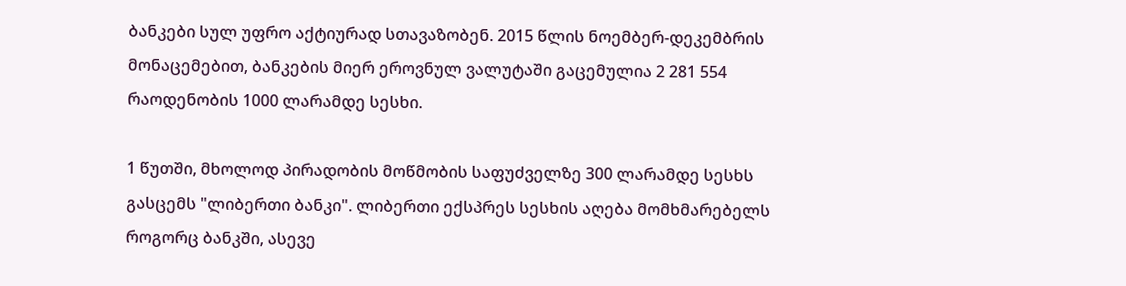ბანკები სულ უფრო აქტიურად სთავაზობენ. 2015 წლის ნოემბერ-დეკემბრის მონაცემებით, ბანკების მიერ ეროვნულ ვალუტაში გაცემულია 2 281 554 რაოდენობის 1000 ლარამდე სესხი.

1 წუთში, მხოლოდ პირადობის მოწმობის საფუძველზე 300 ლარამდე სესხს გასცემს "ლიბერთი ბანკი". ლიბერთი ექსპრეს სესხის აღება მომხმარებელს როგორც ბანკში, ასევე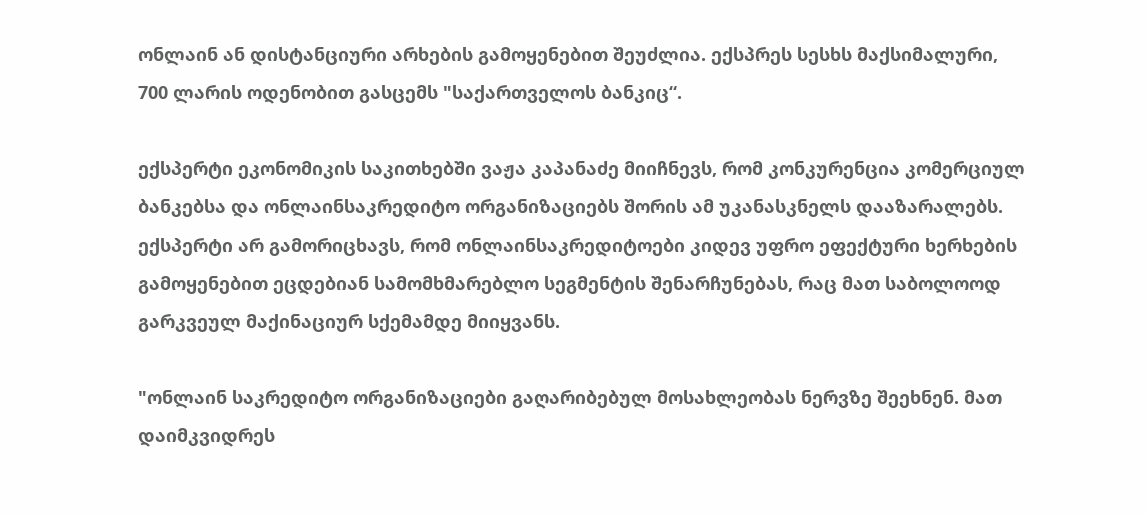ონლაინ ან დისტანციური არხების გამოყენებით შეუძლია. ექსპრეს სესხს მაქსიმალური, 700 ლარის ოდენობით გასცემს "საქართველოს ბანკიც“.

ექსპერტი ეკონომიკის საკითხებში ვაჟა კაპანაძე მიიჩნევს, რომ კონკურენცია კომერციულ ბანკებსა და ონლაინსაკრედიტო ორგანიზაციებს შორის ამ უკანასკნელს დააზარალებს. ექსპერტი არ გამორიცხავს, რომ ონლაინსაკრედიტოები კიდევ უფრო ეფექტური ხერხების გამოყენებით ეცდებიან სამომხმარებლო სეგმენტის შენარჩუნებას, რაც მათ საბოლოოდ გარკვეულ მაქინაციურ სქემამდე მიიყვანს.

"ონლაინ საკრედიტო ორგანიზაციები გაღარიბებულ მოსახლეობას ნერვზე შეეხნენ. მათ დაიმკვიდრეს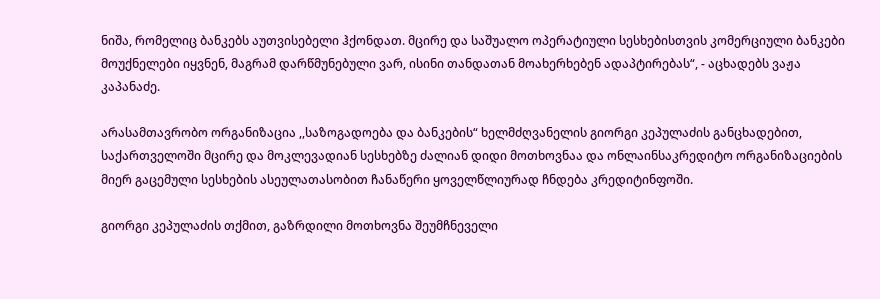ნიშა, რომელიც ბანკებს აუთვისებელი ჰქონდათ. მცირე და საშუალო ოპერატიული სესხებისთვის კომერციული ბანკები მოუქნელები იყვნენ, მაგრამ დარწმუნებული ვარ, ისინი თანდათან მოახერხებენ ადაპტირებას“, - აცხადებს ვაჟა კაპანაძე.

არასამთავრობო ორგანიზაცია ,,საზოგადოება და ბანკების“ ხელმძღვანელის გიორგი კეპულაძის განცხადებით, საქართველოში მცირე და მოკლევადიან სესხებზე ძალიან დიდი მოთხოვნაა და ონლაინსაკრედიტო ორგანიზაციების მიერ გაცემული სესხების ასეულათასობით ჩანაწერი ყოველწლიურად ჩნდება კრედიტინფოში.

გიორგი კეპულაძის თქმით, გაზრდილი მოთხოვნა შეუმჩნეველი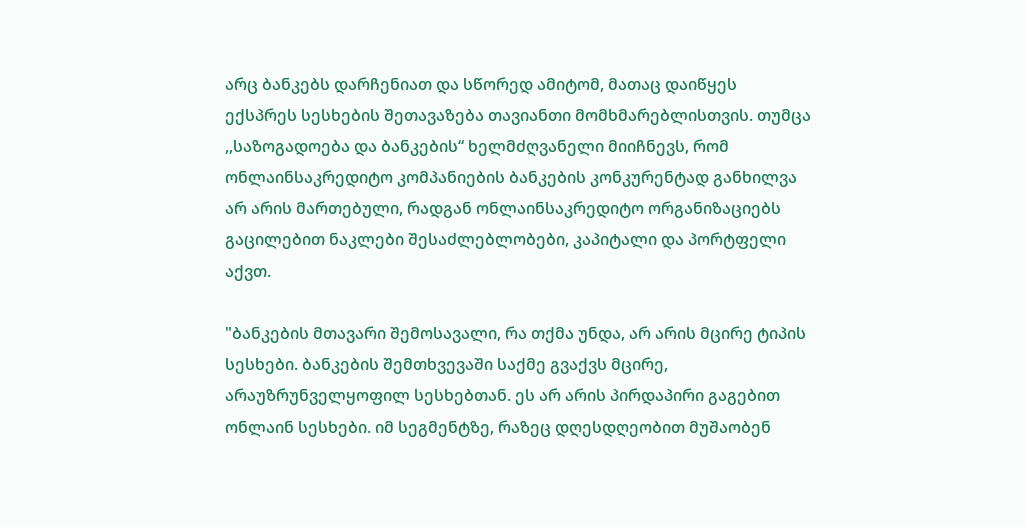არც ბანკებს დარჩენიათ და სწორედ ამიტომ, მათაც დაიწყეს ექსპრეს სესხების შეთავაზება თავიანთი მომხმარებლისთვის. თუმცა ,,საზოგადოება და ბანკების“ ხელმძღვანელი მიიჩნევს, რომ ონლაინსაკრედიტო კომპანიების ბანკების კონკურენტად განხილვა არ არის მართებული, რადგან ონლაინსაკრედიტო ორგანიზაციებს გაცილებით ნაკლები შესაძლებლობები, კაპიტალი და პორტფელი აქვთ.

"ბანკების მთავარი შემოსავალი, რა თქმა უნდა, არ არის მცირე ტიპის სესხები. ბანკების შემთხვევაში საქმე გვაქვს მცირე, არაუზრუნველყოფილ სესხებთან. ეს არ არის პირდაპირი გაგებით ონლაინ სესხები. იმ სეგმენტზე, რაზეც დღესდღეობით მუშაობენ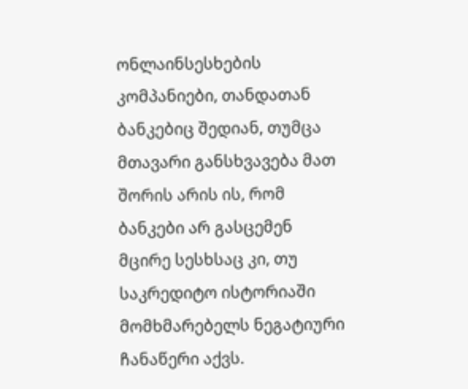ონლაინსესხების კომპანიები, თანდათან ბანკებიც შედიან, თუმცა მთავარი განსხვავება მათ შორის არის ის, რომ ბანკები არ გასცემენ მცირე სესხსაც კი, თუ საკრედიტო ისტორიაში მომხმარებელს ნეგატიური ჩანაწერი აქვს.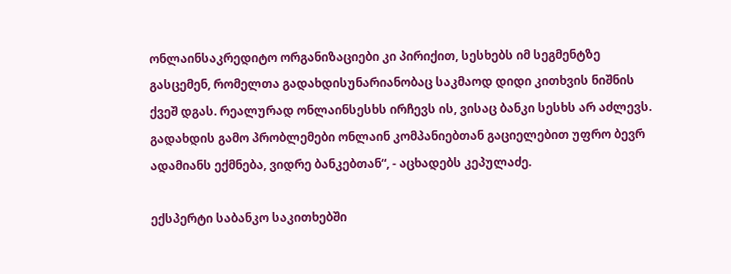ონლაინსაკრედიტო ორგანიზაციები კი პირიქით, სესხებს იმ სეგმენტზე გასცემენ, რომელთა გადახდისუნარიანობაც საკმაოდ დიდი კითხვის ნიშნის ქვეშ დგას. რეალურად ონლაინსესხს ირჩევს ის, ვისაც ბანკი სესხს არ აძლევს. გადახდის გამო პრობლემები ონლაინ კომპანიებთან გაციელებით უფრო ბევრ ადამიანს ექმნება, ვიდრე ბანკებთან“, - აცხადებს კეპულაძე.

ექსპერტი საბანკო საკითხებში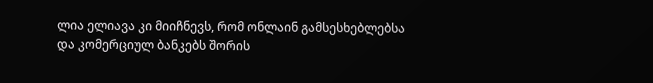ლია ელიავა კი მიიჩნევს, რომ ონლაინ გამსესხებლებსა და კომერციულ ბანკებს შორის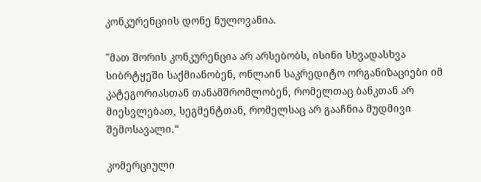კონკურენციის დონე ნულოვანია.

"მათ შორის კონკურენცია არ არსებობს, ისინი სხვადასხვა სიბრტყეში საქმიანობენ, ონლაინ საკრედიტო ორგანიზაციები იმ კატეგორიასთან თანამშრომლობენ, რომელთაც ბანკთან არ მიესვლებათ, სეგმენტთან, რომელსაც არ გააჩნია მუდმივი შემოსავალი.“

კომერციული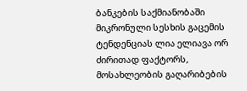ბანკების საქმიანობაში მიკრონული სესხის გაცემის ტენდენციას ლია ელიავა ორ ძირითად ფაქტორს, მოსახლეობის გაღარიბების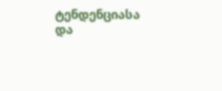ტენდენციასა და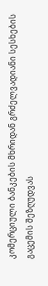კომერციული ბანკების მხრიდან გრძელვადიანი სესხების გაცემის შეზღუდვას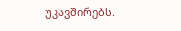უკავშირებს.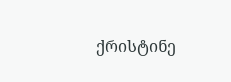ქრისტინე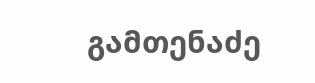გამთენაძე